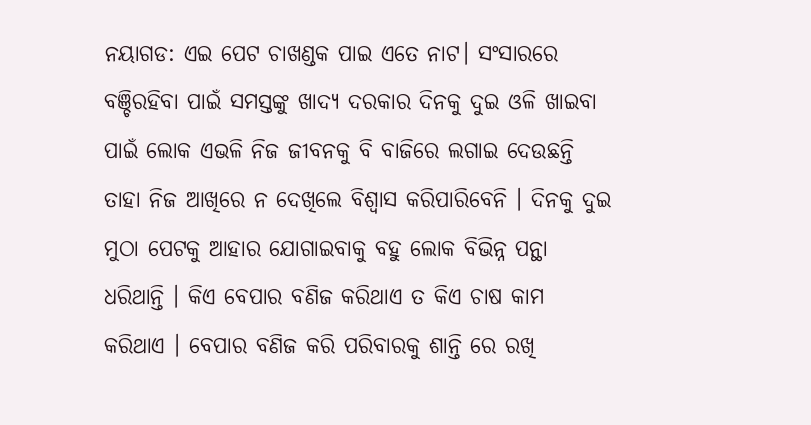ନୟାଗଡ: ଏଇ ପେଟ ଚାଖଣ୍ଡକ ପାଇ ଏତେ ନାଟ। ସଂସାରରେ ବଞ୍ଚିରହିବା ପାଇଁ ସମସ୍ତଙ୍କୁ ଖାଦ୍ୟ ଦରକାର ଦିନକୁ ଦୁଇ ଓଳି ଖାଇବା ପାଇଁ ଲୋକ ଏଭଳି ନିଜ ଜୀବନକୁ ବି ବାଜିରେ ଲଗାଇ ଦେଉଛନ୍ତି ତାହା ନିଜ ଆଖିରେ ନ ଦେଖିଲେ ବିଶ୍ବାସ କରିପାରିବେନି । ଦିନକୁ ଦୁଇ ମୁଠା ପେଟକୁ ଆହାର ଯୋଗାଇବାକୁ ବହୁ ଲୋକ ବିଭିନ୍ନ ପନ୍ଥା ଧରିଥାନ୍ତି । କିଏ ବେପାର ବଣିଜ କରିଥାଏ ତ କିଏ ଚାଷ କାମ କରିଥାଏ । ବେପାର ବଣିଜ କରି ପରିବାରକୁ ଶାନ୍ତି ରେ ରଖି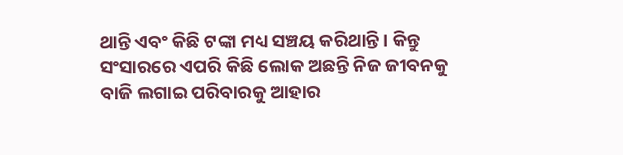ଥାନ୍ତି ଏବଂ କିଛି ଟଙ୍କା ମଧ୍ୟ ସଞ୍ଚୟ କରିଥାନ୍ତି । କିନ୍ତୁ ସଂସାରରେ ଏପରି କିଛି ଲୋକ ଅଛନ୍ତି ନିଜ ଜୀବନକୁ ବାଜି ଲଗାଇ ପରିବାରକୁ ଆହାର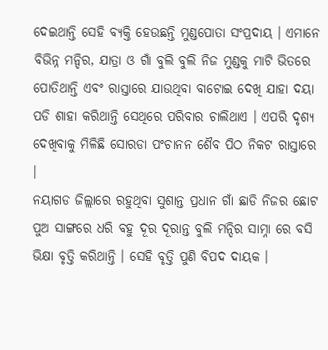ଦେଇଥାନ୍ତି ସେହି ବ୍ୟକ୍ତି ହେଉଛନ୍ତି ମୁଣ୍ଡପୋତା ସଂପ୍ରଦାୟ । ଏମାନେ ବିଭିନ୍ନ ମନ୍ଦିର, ଯାତ୍ରା ଓ ଗାଁ ବୁଲି ବୁଲି ନିଜ ମୁଣ୍ଡକୁ ମାଟି ଭିତରେ ପୋତିଥାନ୍ତି ଏବଂ ରାସ୍ତାରେ ଯାଉଥିବା ବାଟୋଇ ଦେଖି ଯାହା ଦୟା ପଡି ଶାହା କରିଥାନ୍ତି ସେଥିରେ ପରିବାର ଚାଲିଥାଏ । ଏପରି ଦୃଶ୍ୟ ଦେଖିବାକୁ ମିଳିଛି ସୋରଡା ପଂଚାନନ ଶୈବ ପିଠ ନିକଟ ରାସ୍ତାରେ ।
ନୟାଗଡ ଜିଲ୍ଲାରେ ରହୁଥିବା ସୁଶାନ୍ତ ପ୍ରଧାନ ଗାଁ ଛାଡି ନିଜର ଛୋଟ ପୁଅ ସାଙ୍ଗରେ ଧରି ବହୁ ଦୂର ଦୂରାନ୍ତ ବୁଲି ମନ୍ଦିର ସାମ୍ନା ରେ ବସି ଭିକ୍ଷା ବୃତ୍ତି କରିଥାନ୍ତି । ସେହି ବୃତ୍ତି ପୁଣି ବିପଦ ଦାୟକ ।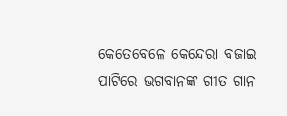କେତେବେଳେ କେନ୍ଦେରା ବଜାଇ ପାଟିରେ ଭଗବାନଙ୍କ ଗୀତ ଗାନ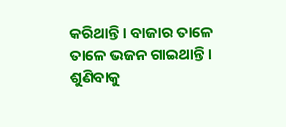କରିଥାନ୍ତି । ବାଜାର ତାଳେ ତାଳେ ଭଜନ ଗାଇଥାନ୍ତି । ଶୁଣିବାକୁ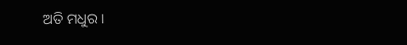ଅତି ମଧୁର ।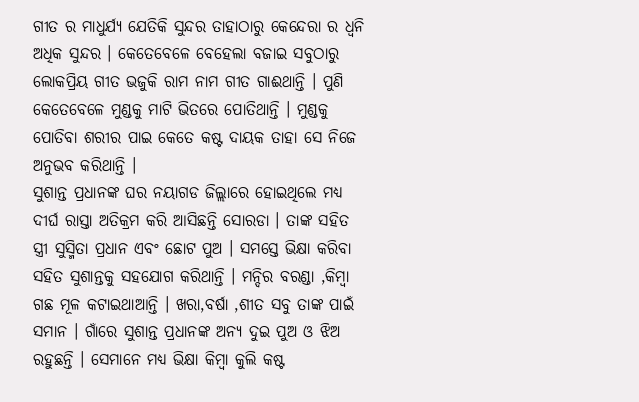ଗୀତ ର ମାଧୁର୍ଯ୍ୟ ଯେତିକି ସୁନ୍ଦର ତାହାଠାରୁ କେନ୍ଦେରା ର ଧ୍ୱନି ଅଧିକ ସୁନ୍ଦର । କେତେବେଳେ ବେହେଲା ବଜାଇ ସବୁଠାରୁ ଲୋକପ୍ରିୟ ଗୀତ ଭଜୁକି ରାମ ନାମ ଗୀତ ଗାଈଥାନ୍ତି । ପୁଣି କେତେବେଳେ ମୁଣ୍ଡକୁ ମାଟି ଭିତରେ ପୋତିଥାନ୍ତି । ମୁଣ୍ଡକୁ ପୋତିବା ଶରୀର ପାଇ କେତେ କଷ୍ଟ ଦାୟକ ତାହା ସେ ନିଜେ ଅନୁଭବ କରିଥାନ୍ତି ।
ସୁଶାନ୍ତ ପ୍ରଧାନଙ୍କ ଘର ନୟାଗଡ ଜିଲ୍ଲାରେ ହୋଇଥିଲେ ମଧ୍ୟ ଦୀର୍ଘ ରାସ୍ତା ଅତିକ୍ରମ କରି ଆସିଛନ୍ତି ସୋରଡା । ତାଙ୍କ ସହିତ ସ୍ତ୍ରୀ ସୁସ୍ମିତା ପ୍ରଧାନ ଏବଂ ଛୋଟ ପୁଅ । ସମସ୍ତେ ଭିକ୍ଷା କରିବା ସହିତ ସୁଶାନ୍ତକୁ ସହଯୋଗ କରିଥାନ୍ତି । ମନ୍ଦିର ବରଣ୍ଡା ,କିମ୍ବା ଗଛ ମୂଳ କଟାଇଥାଆନ୍ତି । ଖରା,ବର୍ଷା ,ଶୀତ ସବୁ ତାଙ୍କ ପାଇଁ ସମାନ । ଗାଁରେ ସୁଶାନ୍ତ ପ୍ରଧାନଙ୍କ ଅନ୍ୟ ଦୁଇ ପୁଅ ଓ ଝିଅ ରହୁଛନ୍ତି । ସେମାନେ ମଧ୍ୟ ଭିକ୍ଷା କିମ୍ବା କୁଲି କଷ୍ଟ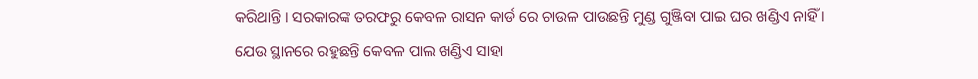କରିଥାନ୍ତି । ସରକାରଙ୍କ ତରଫରୁ କେବଳ ରାସନ କାର୍ଡ ରେ ଚାଉଳ ପାଉଛନ୍ତି ମୁଣ୍ଡ ଗୁଞ୍ଜିବା ପାଇ ଘର ଖଣ୍ଡିଏ ନାହିଁ । ଯେଉ ସ୍ଥାନରେ ରହୁଛନ୍ତି କେବଳ ପାଲ ଖଣ୍ଡିଏ ସାହା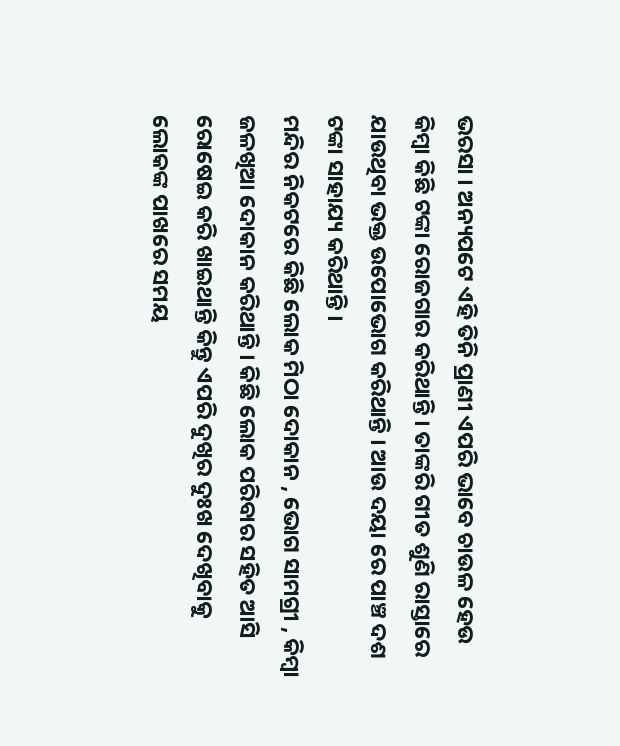ଭରସା । ଅନ୍ୟପଟେ ଏହି ତିନି ପ୍ରାଣୀ ଏପରି ଭାବେ ଚାଉଳ ହେଉ କିମ୍ବା କିଛି ଟଙ୍କା ରୋଜଗାର କରିଥାନ୍ତି । ତାଙ୍କରି ଗୀତ ଶୁଣି ରାସ୍ତାରେ ଯାଉଥିବା ଭକ୍ତ ଉପୋଭୋଗ କରିଥାନ୍ତି । ଆଉ ଦୟା ରେ ପାଞ୍ଚ ଦଶ ଟଙ୍କା ସାହାଯ୍ୟ କରିଥାନ୍ତି ।
ମନ୍ଦିର ନିକଟରେ କିଛି ଲୋକ ମିଠା ଦୋକାନ , ଭୋଗ ସାମଗ୍ରୀ , କିମ୍ବା ଜଳଖିଆ ଦୋକାନ କରିଥାନ୍ତି । କିଛି ଲୋକ ପରିବାର ସହିତ ଆସି ରୋଷେଇ କରି ଖାଇଥାନ୍ତି କିନ୍ତୁ ଏପରି ଦୁଖିର ଦୁଃଖ ଦେଖିବାକୁ ଲୋକଙ୍କ ପାଖରେ ସମୟ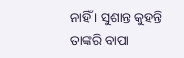ନାହିଁ । ସୁଶାନ୍ତ କୁହନ୍ତି ତାଙ୍କରି ବାପା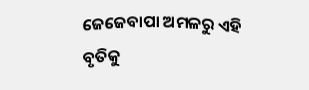ଜେଜେବାପା ଅମଳରୁ ଏହି ବୃତିକୁ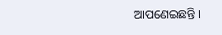ଆପଣେଇଛନ୍ତି ।